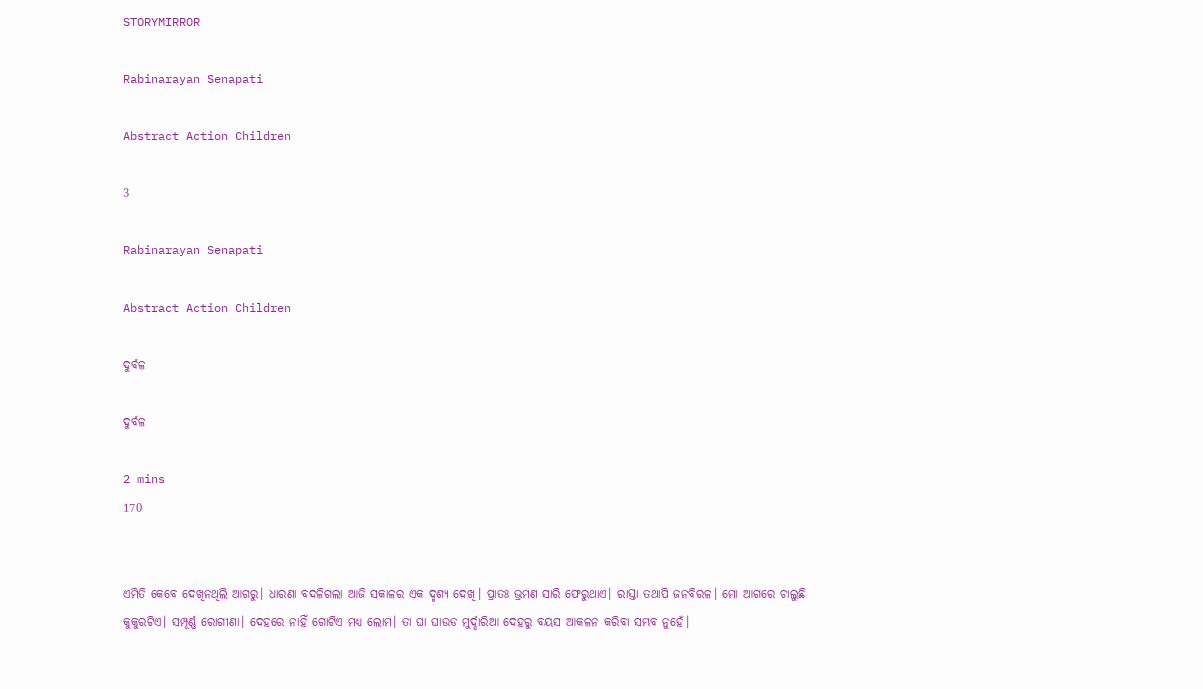STORYMIRROR

Rabinarayan Senapati

Abstract Action Children

3

Rabinarayan Senapati

Abstract Action Children

ଦୁର୍ବଳ

ଦୁର୍ବଳ

2 mins
170


ଏମିତି କେବେ ଦେଖିନଥିଲି ଆଗରୁ। ଧାରଣା ବଦଳିଗଲା ଆଜି ସକାଳର ଏକ ଦୃଶ୍ୟ ଦେଖି। ପ୍ରାତଃ ଭ୍ରମଣ ସାରି ଫେରୁଥାଏ। ରାସ୍ତା ତଥାପି ଜନବିରଳ। ମୋ ଆଗରେ ଚାଲୁଛି କୁକୁରଟିଏ। ସମ୍ପୂର୍ଣ୍ଣ ରୋଗୀଣା। ଦେହରେ ନାହିଁ ଗୋଟିଏ ମଧ୍ୟ ଲୋମ। ତା ଘା ଘାଉଡ ମୁର୍ଦ୍ଦାରିଆ ଦେହରୁ ବୟସ ଆକଳନ କରିବା ସମ୍ଭବ ନୁହେଁ।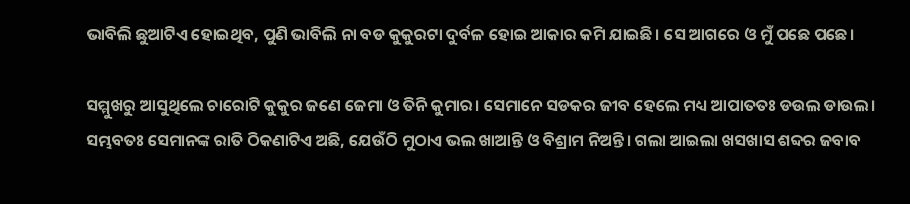ଭାବିଲି ଛୁଆଟିଏ ହୋଇଥିବ, ପୁଣି ଭାବିଲି ନା ବଡ କୁକୁରଟା ଦୁର୍ବଳ ହୋଇ ଆକାର କମି ଯାଇଛି। ସେ ଆଗରେ ଓ ମୁଁ ପଛେ ପଛେ।

ସମ୍ମୁଖରୁ ଆସୁଥିଲେ ଚାରୋଟି କୁକୁର ଜଣେ ଜେମା ଓ ତିନି କୁମାର। ସେମାନେ ସଡକର ଜୀବ ହେଲେ ମଧ୍ୟ ଆପାତତଃ ଡଉଲ ଡାଉଲ। ସମ୍ଭବତଃ ସେମାନଙ୍କ ରାତି ଠିକଣାଟିଏ ଅଛି, ଯେଉଁଠି ମୁଠାଏ ଭଲ ଖାଆନ୍ତି ଓ ବିଶ୍ରାମ ନିଅନ୍ତି। ଗଲା ଆଇଲା ଖସଖାସ ଶବ୍ଦର ଜବାବ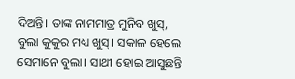ଦିଅନ୍ତି। ତାଙ୍କ ନାମମାତ୍ର ମୁନିବ ଖୁସ୍, ବୁଲା କୁକୁର ମଧ୍ୟ ଖୁସ୍। ସକାଳ ହେଲେ ସେମାନେ ବୁଲା। ସାଥୀ ହୋଇ ଆସୁଛନ୍ତି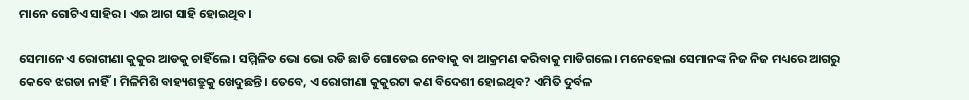ମାନେ ଗୋଟିଏ ସାହିର। ଏଇ ଆଗ ସାହି ହୋଇଥିବ।

ସେମାନେ ଏ ରୋଗୀଣା କୁକୁର ଆଡକୁ ଚାହିଁଲେ। ସମ୍ମିଳିତ ଭୋ ଭୋ ରଡି ଛାଡି ଗୋଡେଇ ନେବାକୁ ବା ଆକ୍ରମଣ କରିବାକୁ ମାଡିଗଲେ। ମନେହେଲା ସେମାନଙ୍କ ନିଜ ନିଜ ମଧ୍ୟରେ ଆଗରୁ କେବେ ଝଗଡା ନାହିଁ। ମିଳିମିଶି ବାହ୍ୟଶତ୍ରୁକୁ ଖେଦୁଛନ୍ତି। ତେବେ, ଏ ରୋଗୀଣା କୁକୁରଟା କଣ ବିଦେଶୀ ହୋଇଥିବ? ଏମିତି ଦୁର୍ବଳ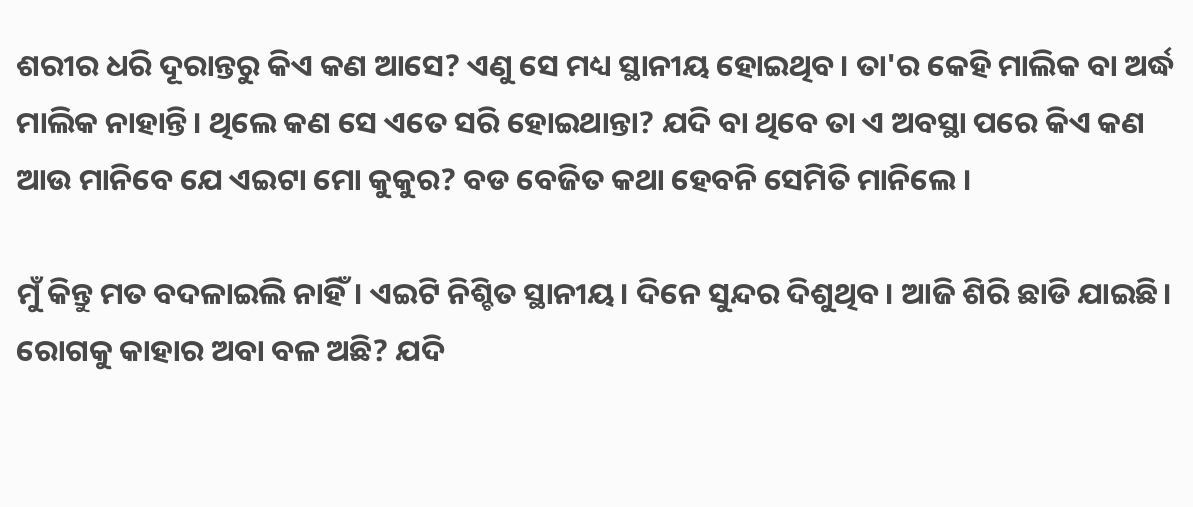ଶରୀର ଧରି ଦୂରାନ୍ତରୁ କିଏ କଣ ଆସେ? ଏଣୁ ସେ ମଧ୍ୟ ସ୍ଥାନୀୟ ହୋଇଥିବ। ତା'ର କେହି ମାଲିକ ବା ଅର୍ଦ୍ଧ ମାଲିକ ନାହାନ୍ତି। ଥିଲେ କଣ ସେ ଏତେ ସରି ହୋଇଥାନ୍ତା? ଯଦି ବା ଥିବେ ତା ଏ ଅବସ୍ଥା ପରେ କିଏ କଣ ଆଉ ମାନିବେ ଯେ ଏଇଟା ମୋ କୁକୁର? ବଡ ବେଜିତ କଥା ହେବନି ସେମିତି ମାନିଲେ ।

ମୁଁ କିନ୍ତୁ ମତ ବଦଳାଇଲି ନାହିଁ। ଏଇଟି ନିଶ୍ଚିତ ସ୍ଥାନୀୟ। ଦିନେ ସୁନ୍ଦର ଦିଶୁଥିବ। ଆଜି ଶିରି ଛାଡି ଯାଇଛି। ରୋଗକୁ କାହାର ଅବା ବଳ ଅଛି? ଯଦି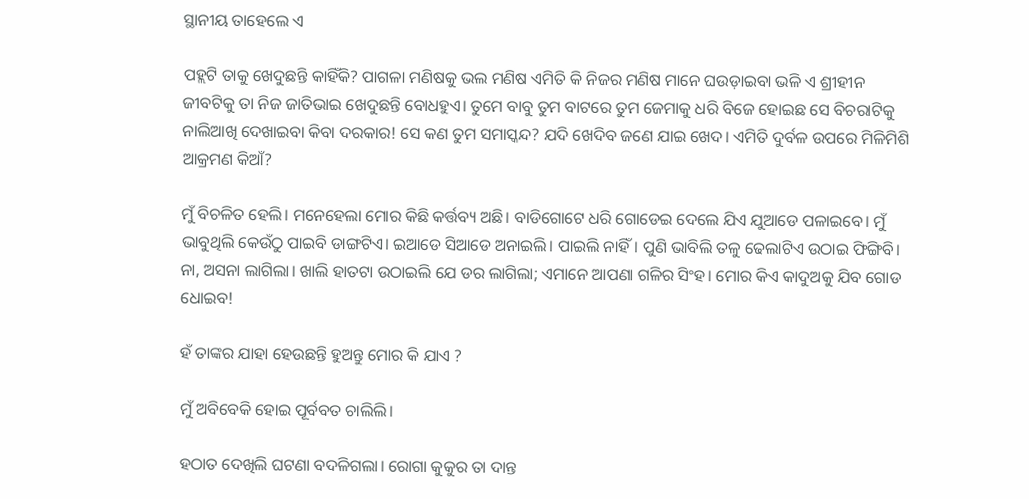ସ୍ଥାନୀୟ ତାହେଲେ ଏ

ପହ୍ଲଟି ତାକୁ ଖେଦୁଛନ୍ତି କାହିଁକି? ପାଗଳା ମଣିଷକୁ ଭଲ ମଣିଷ ଏମିତି କି ନିଜର ମଣିଷ ମାନେ ଘଉଡ଼ାଇବା ଭଳି ଏ ଶ୍ରୀହୀନ ଜୀବଟିକୁ ତା ନିଜ ଜାତିଭାଇ ଖେଦୁଛନ୍ତି ବୋଧହୁଏ। ତୁମେ ବାବୁ ତୁମ ବାଟରେ ତୁମ ଜେମାକୁ ଧରି ବିଜେ ହୋଇଛ ସେ ବିଚରାଟିକୁ ନାଲିଆଖି ଦେଖାଇବା କିବା ଦରକାର! ସେ କଣ ତୁମ ସମାସ୍କନ୍ଦ? ଯଦି ଖେଦିବ ଜଣେ ଯାଇ ଖେଦ। ଏମିତି ଦୁର୍ବଳ ଉପରେ ମିଳିମିଶି ଆକ୍ରମଣ କିଆଁ?

ମୁଁ ବିଚଳିତ ହେଲି। ମନେହେଲା ମୋର କିଛି କର୍ତ୍ତବ୍ୟ ଅଛି। ବାଡିଗୋଟେ ଧରି ଗୋଡେଇ ଦେଲେ ଯିଏ ଯୁଆଡେ ପଳାଇବେ। ମୁଁ ଭାବୁଥିଲି କେଉଁଠୁ ପାଇବି ଡାଙ୍ଗଟିଏ। ଇଆଡେ ସିଆଡେ ଅନାଇଲି। ପାଇଲି ନାହିଁ। ପୁଣି ଭାବିଲି ତଳୁ ଢେଲାଟିଏ ଉଠାଇ ଫିଙ୍ଗିବି। ନା, ଅସନା ଲାଗିଲା। ଖାଲି ହାତଟା ଉଠାଇଲି ଯେ ଡର ଲାଗିଲା; ଏମାନେ ଆପଣା ଗଳିର ସିଂହ। ମୋର କିଏ କାଦୁଅକୁ ଯିବ ଗୋଡ ଧୋଇବ!

ହଁ ତାଙ୍କର ଯାହା ହେଉଛନ୍ତି ହୁଅନ୍ତୁ ମୋର କି ଯାଏ ?

ମୁଁ ଅବିବେକି ହୋଇ ପୂର୍ବବତ ଚାଲିଲି।

ହଠାତ ଦେଖିଲି ଘଟଣା ବଦଳିଗଲା। ରୋଗା କୁକୁର ତା ଦାନ୍ତ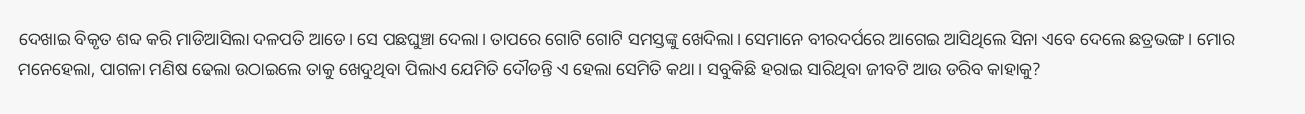ଦେଖାଇ ବିକୃତ ଶବ୍ଦ କରି ମାଡିଆସିଲା ଦଳପତି ଆଡେ। ସେ ପଛଘୁଞ୍ଚା ଦେଲା। ତାପରେ ଗୋଟି ଗୋଟି ସମସ୍ତଙ୍କୁ ଖେଦିଲା। ସେମାନେ ବୀରଦର୍ପରେ ଆଗେଇ ଆସିଥିଲେ ସିନା ଏବେ ଦେଲେ ଛତ୍ରଭଙ୍ଗ। ମୋର ମନେହେଲା, ପାଗଳା ମଣିଷ ଢେଲା ଉଠାଇଲେ ତାକୁ ଖେଦୁଥିବା ପିଲାଏ ଯେମିତି ଦୌଡନ୍ତି ଏ ହେଲା ସେମିତି କଥା। ସବୁକିଛି ହରାଇ ସାରିଥିବା ଜୀବଟି ଆଉ ଡରିବ କାହାକୁ?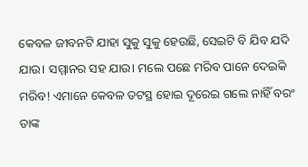କେବଳ ଜୀବନଟି ଯାହା ସୁକୁ ସୁକୁ ହେଉଛି, ସେଇଟି ବି ଯିବ ଯଦି ଯାଉ। ସମ୍ମାନର ସହ ଯାଉ। ମଲେ ପଛେ ମରିବ ପାନେ ଦେଇକି ମରିବ! ଏମାନେ କେବଳ ତଟସ୍ଥ ହୋଇ ଦୂରେଇ ଗଲେ ନାହିଁ ବରଂ ତାଙ୍କ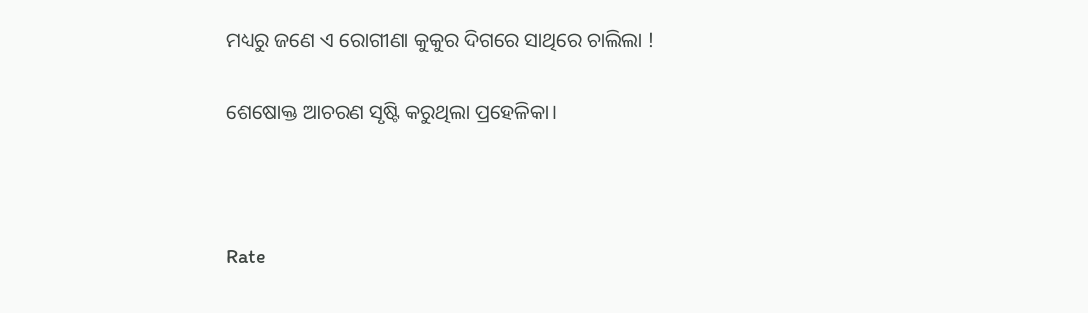ମଧ୍ୟରୁ ଜଣେ ଏ ରୋଗୀଣା କୁକୁର ଦିଗରେ ସାଥିରେ ଚାଲିଲା !

ଶେଷୋକ୍ତ ଆଚରଣ ସୃଷ୍ଟି କରୁଥିଲା ପ୍ରହେଳିକା।



Rate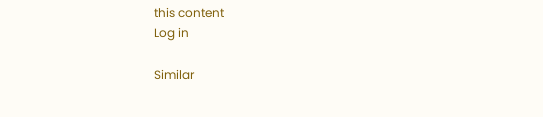this content
Log in

Similar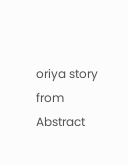oriya story from Abstract